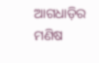ଆଗଧାଡ଼ିର ମଣିଷ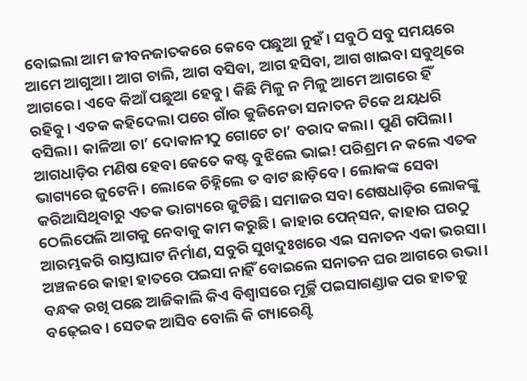ବୋଇଲା ଆମ ଜୀବନଜାତକରେ କେବେ ପଛୁଆ ନୁହଁ। ସବୁଠି ସବୁ ସମୟରେ ଆମେ ଆଗୁଆ। ଆଗ ଚାଲି, ଆଗ ବସିବା, ଆଗ ହସିବା, ଆଗ ଖାଇବା ସବୁଥିରେ ଆଗରେ। ଏବେ କିଆଁ ପଛୁଆ ହେବୁ। କିଛି ମିଳୁ ନ ମିଳୁ ଆମେ ଆଗରେ ହିଁ ରହିବୁ। ଏତକ କହିଦେଲା ପରେ ଗାଁର କୁଜିନେତା ସନାତନ ଟିକେ ଥୟଧରି ବସିଲା। କାଳିଆ ଚା’ ଦୋକାନୀଠୁ ଗୋଟେ ଚା’ ବରାଦ କଲା। ପୁଣି ଗପିଲା। ଆଗଧାଡ଼ିର ମଣିଷ ହେବା କେତେ କଷ୍ଟ ବୁଝିଲେ ଭାଇ! ପରିଶ୍ରମ ନ କଲେ ଏତକ ଭାଗ୍ୟରେ ଜୁଟେନି। ଲୋକେ ଚିହ୍ନିଲେ ତ ବାଟ ଛାଡ଼ିବେ। ଲୋକଙ୍କ ସେବା କରିଆସିଥିବାରୁ ଏତକ ଭାଗ୍ୟରେ ଜୁଟିଛି। ସମାଜର ସବା ଶେଷଧାଡ଼ିର ଲୋକଙ୍କୁ ଠେଲିପେଲି ଆଗକୁ ନେବାକୁ କାମ କରୁଛି। କାହାର ପେନ୍‌ସନ, କାହାର ଘରଠୁ ଆରମ୍ଭକରି ରାସ୍ତାଘାଟ ନିର୍ମାଣ, ସବୁରି ସୁଖଦୁଃଖରେ ଏଇ ସନାତନ ଏକା ଭରସା। ଅଞ୍ଚଳରେ କାହା ହାତରେ ପଇସା ନାହିଁ ବୋଇଲେ ସନାତନ ଘର ଆଗରେ ଉଭା। ବନ୍ଧକ ରଖି ପଛେ ଆଜିକାଲି କିଏ ବିଶ୍ୱାସରେ ମୂର୍ଚ୍ଛି ପଇସାଗଣ୍ଡାକ ପର ହାତକୁ ବଢ଼େଇବ। ସେତକ ଆସିବ ବୋଲି କି ଗ୍ୟାରେଣ୍ଟି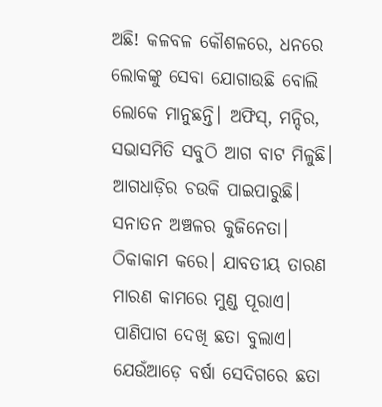ଅଛି! କଳବଳ କୌଶଳରେ, ଧନରେ ଲୋକଙ୍କୁ ସେବା ଯୋଗାଉଛି ବୋଲି ଲୋକେ ମାନୁଛନ୍ତି। ଅଫିସ୍‌, ମନ୍ଦିର, ସଭାସମିତି ସବୁଠି ଆଗ ବାଟ ମିଳୁଛି। ଆଗଧାଡ଼ିର ଚଉକି ପାଇପାରୁଛି। ସନାତନ ଅଞ୍ଚଳର କୁଜିନେତା। ଠିକାକାମ କରେ। ଯାବତୀୟ ତାରଣ ମାରଣ କାମରେ ମୁଣ୍ଡ ପୂରାଏ। ପାଣିପାଗ ଦେଖି ଛତା ବୁଲାଏ। ଯେଉଁଆଡ଼େ ବର୍ଷା ସେଦିଗରେ ଛତା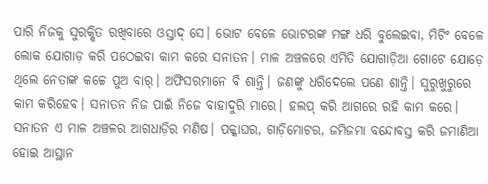ପାରି ନିଜକୁ ସୁରକ୍ଷିତ ରଖିବାରେ ଓସ୍ତାଦ୍‌ ସେ। ଭୋଟ ବେଳେ ଭୋଟରଙ୍କ ମଙ୍ଗ ଧରି ବୁଲେଇବା, ମିଟିଂ ବେଳେ ଲୋକ ଯୋଗାଡ଼ କରି ପଠେଇବା କାମ କରେ ସନାତନ। ମାଳ ଅଞ୍ଚଳରେ ଏମିତି ଯୋଗାଡ଼ିଆ ଗୋଟେ ଯୋଡ଼େ ଥିଲେ ନେତାଙ୍କ କଚ୍ଚେ ପୁଅ ବାର୍‌। ଅଫିସରମାନେ ବି ଶାନ୍ତି। ଜଣଙ୍କୁ ଧରିଦେଲେ ପଣେ ଶାନ୍ତି। ସୁରୁଖୁରୁରେ କାମ କରିହେବ। ସନାତନ ନିଜ ପାଇଁ ନିଜେ ବାହାଦୁରି ମାରେ। ହଲପ୍‌ କରି ଆଗରେ ରହି କାମ କରେ। ସନାତନ ଏ ମାଳ ଅଞ୍ଚଳର ଆଗଧାଡ଼ିର ମଣିଷ। ପକ୍କାଘର, ଗାଡ଼ିମୋଟର, ଜମିଜମା ବନ୍ଦୋବସ୍ତ କରି ଜମାଣିଆ ହୋଇ ଆସ୍ଥାନ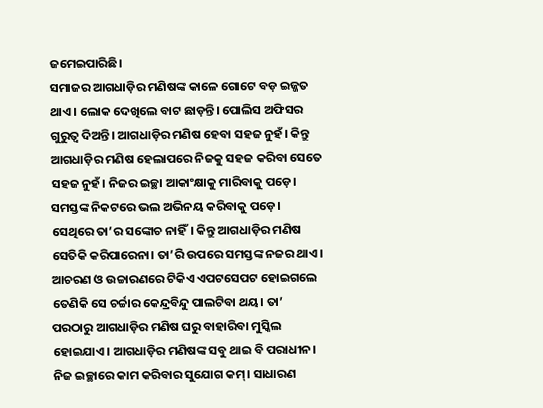ଜମେଇପାରିଛି।
ସମାଜର ଆଗଧାଡ଼ିର ମଣିଷଙ୍କ କାଳେ ଗୋଟେ ବଡ଼ ଇଜ୍ଜତ ଥାଏ। ଲୋକ ଦେଖିଲେ ବାଟ ଛାଡ଼ନ୍ତି। ପୋଲିସ ଅଫିସର ଗୁରୁତ୍ୱ ଦିଅନ୍ତି। ଆଗଧାଡ଼ିର ମଣିଷ ହେବା ସହଜ ନୁହଁ। କିନ୍ତୁ ଆଗଧାଡ଼ିର ମଣିଷ ହେଲାପରେ ନିଜକୁ ସହଜ କରିବା ସେତେ ସହଜ ନୁହଁ। ନିଜର ଇଚ୍ଛା ଆକାଂକ୍ଷାକୁ ମାରିବାକୁ ପଡ଼େ। ସମସ୍ତଙ୍କ ନିକଟରେ ଭଲ ଅଭିନୟ କରିବାକୁ ପଡ଼େ। ସେଥିରେ ତା’ର ସଙ୍କୋଚ ନାହିଁ। କିନ୍ତୁ ଆଗଧାଡ଼ିର ମଣିଷ ସେତିକି କରିପାରେନା। ତା’ରି ଉପରେ ସମସ୍ତଙ୍କ ନଜର ଥାଏ। ଆଚରଣ ଓ ଉଚ୍ଚାରଣରେ ଟିକିଏ ଏପଟସେପଟ ହୋଇଗଲେ ତେଣିକି ସେ ଚର୍ଚ୍ଚାର କେନ୍ଦ୍ରବିନ୍ଦୁ ପାଲଟିବା ଥୟ। ତା’ ପରଠାରୁ ଆଗଧାଡ଼ିର ମଣିଷ ଘରୁ ବାହାରିବା ମୁସ୍କିଲ ହୋଇଯାଏ। ଆଗଧାଡ଼ିର ମଣିଷଙ୍କ ସବୁ ଥାଇ ବି ପରାଧୀନ। ନିଜ ଇଚ୍ଛାରେ କାମ କରିବାର ସୁଯୋଗ କମ୍‌। ସାଧାରଣ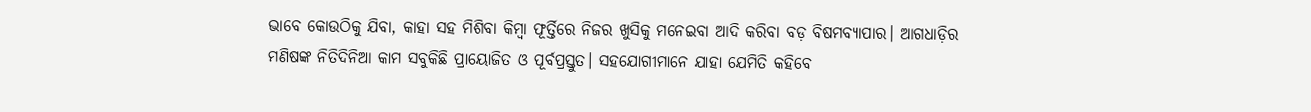ଭାବେ କୋଉଠିକୁ ଯିବା, କାହା ସହ ମିଶିବା କିମ୍ବା ଫୂର୍ତ୍ତିରେ ନିଜର ଖୁସିକୁ ମନେଇବା ଆଦି କରିବା ବଡ଼ ବିଷମବ୍ୟାପାର। ଆଗଧାଡ଼ିର ମଣିଷଙ୍କ ନିତିଦିନିଆ କାମ ସବୁକିଛି ପ୍ରାୟୋଜିତ ଓ ପୂର୍ବପ୍ରସ୍ତୁତ। ସହଯୋଗୀମାନେ ଯାହା ଯେମିତି କହିବେ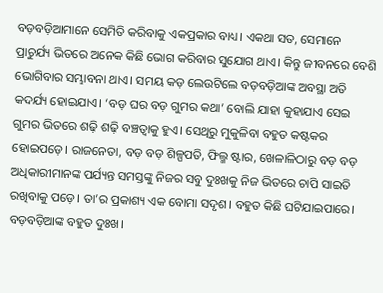ବଡ଼ବଡ଼ିଆମାନେ ସେମିତି କରିବାକୁ ଏକପ୍ରକାର ବାଧ୍ୟ। ଏକଥା ସତ, ସେମାନେ ପ୍ରାଚୁର୍ଯ୍ୟ ଭିତରେ ଅନେକ କିଛି ଭୋଗ କରିବାର ସୁଯୋଗ ଥାଏ। କିନ୍ତୁ ଜୀବନରେ ବେଶି ଭୋଗିବାର ସମ୍ଭାବନା ଥାଏ। ସମୟ କଡ଼ ଲେଉଟିଲେ ବଡ଼ବଡ଼ିଆଙ୍କ ଅବସ୍ଥା ଅତି କଦର୍ଯ୍ୟ ହୋଇଯାଏ। ‘ବଡ଼ ଘର ବଡ଼ ଗୁମର କଥା’ ବୋଲି ଯାହା କୁହାଯାଏ ସେଇ ଗୁମର ଭିତରେ ଶଢ଼ି ଶଢ଼ି ବଞ୍ଚତ୍ବାକୁ ହୁଏ। ସେଥିରୁ ମୁକୁଳିବା ବହୁତ କଷ୍ଟକର ହୋଇପଡ଼େ। ରାଜନେତା, ବଡ଼ ବଡ଼ ଶିଳ୍ପପତି, ଫିଲ୍ମ ଷ୍ଟାର, ଖେଳାଳିଠାରୁ ବଡ଼ ବଡ଼ ଅଧିକାରୀମାନଙ୍କ ପର୍ଯ୍ୟନ୍ତ ସମସ୍ତଙ୍କୁ ନିଜର ସବୁ ଦୁଃଖକୁ ନିଜ ଭିତରେ ଚାପି ସାଇତି ରଖିବାକୁ ପଡ଼େ। ତା’ର ପ୍ରକାଶ୍ୟ ଏକ ବୋମା ସଦୃଶ। ବହୁତ କିଛି ଘଟିଯାଇପାରେ। ବଡ଼ବଡ଼ିଆଙ୍କ ବହୁତ ଦୁଃଖ।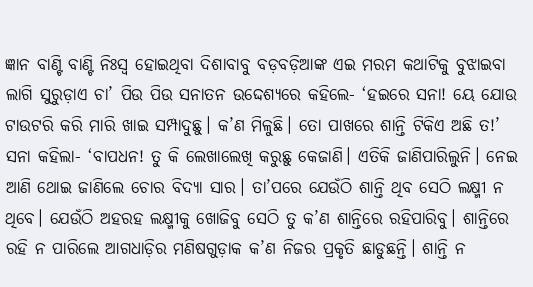ଜ୍ଞାନ ବାଣ୍ଟି ବାଣ୍ଟି ନିଃସ୍ବ ହୋଇଥିବା ଦିଶାବାବୁ ବଡ଼ବଡ଼ିଆଙ୍କ ଏଇ ମରମ କଥାଟିକୁ ବୁଝାଇବା ଲାଗି ସୁରୁଡ଼ାଏ ଚା’ ପିଉ ପିଉ ସନାତନ ଉଦ୍ଦେଶ୍ୟରେ କହିଲେ- ‘ହଇରେ ସନା! ୟେ ଯୋଉ ଟାଉଟରି କରି ମାରି ଖାଇ ସମ୍ପାଦୁଛୁ। କ’ଣ ମିଳୁଛି। ତୋ ପାଖରେ ଶାନ୍ତି ଟିକିଏ ଅଛି ତ!’ ସନା କହିଲା- ‘ବାପଧନ! ତୁ କି ଲେଖାଲେଖି କରୁଛୁ କେଜାଣି। ଏତିକି ଜାଣିପାରିଲୁନି। ନେଇ ଆଣି ଥୋଇ ଜାଣିଲେ ଚୋର ବିଦ୍ୟା ସାର। ତା’ପରେ ଯେଉଁଠି ଶାନ୍ତି ଥିବ ସେଠି ଲକ୍ଷ୍ମୀ ନ ଥିବେ। ଯେଉଁଠି ଅହରହ ଲକ୍ଷ୍ମୀକୁ ଖୋଜିବୁ ସେଠି ତୁ କ’ଣ ଶାନ୍ତିରେ ରହିପାରିବୁ। ଶାନ୍ତିରେ ରହି ନ ପାରିଲେ ଆଗଧାଡ଼ିର ମଣିଷଗୁଡ଼ାକ କ’ଣ ନିଜର ପ୍ରକୃତି ଛାଡୁଛନ୍ତି। ଶାନ୍ତି ନ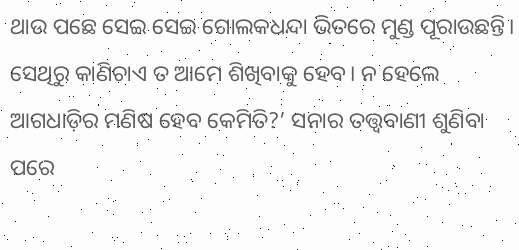ଥାଉ ପଛେ ସେଇ ସେଇ ଗୋଲକଧନ୍ଦା ଭିତରେ ମୁଣ୍ଡ ପୂରାଉଛନ୍ତି। ସେଥିରୁ କାଣିଚାଏ ତ ଆମେ ଶିଖିବାକୁ ହେବ। ନ ହେଲେ ଆଗଧାଡ଼ିର ମଣିଷ ହେବ କେମିତି?’ ସନାର ତତ୍ତ୍ୱବାଣୀ ଶୁଣିବା ପରେ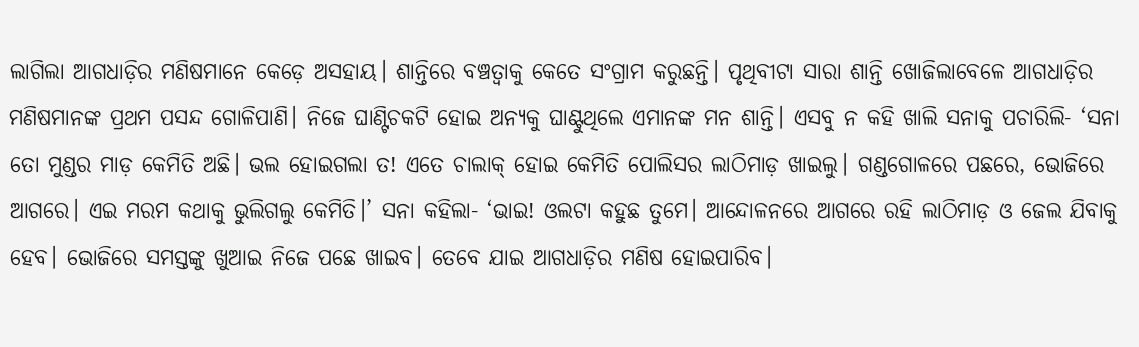ଲାଗିଲା ଆଗଧାଡ଼ିର ମଣିଷମାନେ କେଡ଼େ ଅସହାୟ। ଶାନ୍ତିରେ ବଞ୍ଚତ୍ବାକୁ କେତେ ସଂଗ୍ରାମ କରୁଛନ୍ତି। ପୃଥିବୀଟା ସାରା ଶାନ୍ତି ଖୋଜିଲାବେଳେ ଆଗଧାଡ଼ିର ମଣିଷମାନଙ୍କ ପ୍ରଥମ ପସନ୍ଦ ଗୋଳିପାଣି। ନିଜେ ଘାଣ୍ଟିଚକଟି ହୋଇ ଅନ୍ୟକୁ ଘାଣ୍ଟୁଥିଲେ ଏମାନଙ୍କ ମନ ଶାନ୍ତି। ଏସବୁ ନ କହି ଖାଲି ସନାକୁ ପଚାରିଲି- ‘ସନା ତୋ ମୁଣ୍ଡର ମାଡ଼ କେମିତି ଅଛି। ଭଲ ହୋଇଗଲା ତ! ଏତେ ଚାଲାକ୍‌ ହୋଇ କେମିତି ପୋଲିସର ଲାଠିମାଡ଼ ଖାଇଲୁ। ଗଣ୍ଡଗୋଳରେ ପଛରେ, ଭୋଜିରେ ଆଗରେ। ଏଇ ମରମ କଥାକୁ ଭୁଲିଗଲୁ କେମିତି।’ ସନା କହିଲା- ‘ଭାଇ! ଓଲଟା କହୁଛ ତୁମେ। ଆନ୍ଦୋଳନରେ ଆଗରେ ରହି ଲାଠିମାଡ଼ ଓ ଜେଲ ଯିବାକୁ ହେବ। ଭୋଜିରେ ସମସ୍ତଙ୍କୁ ଖୁଆଇ ନିଜେ ପଛେ ଖାଇବ। ତେବେ ଯାଇ ଆଗଧାଡ଼ିର ମଣିଷ ହୋଇପାରିବ।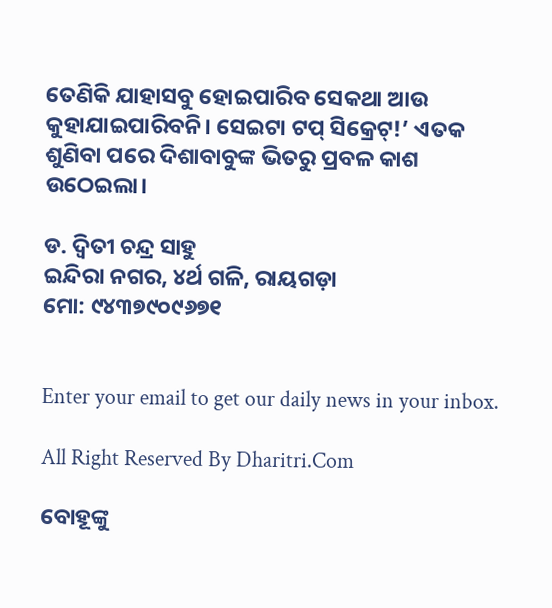ତେଣିକି ଯାହାସବୁ ହୋଇପାରିବ ସେକଥା ଆଉ କୁହାଯାଇପାରିବନି। ସେଇଟା ଟପ୍‌ ସିକ୍ରେଟ୍‌!’ ଏତକ ଶୁଣିବା ପରେ ଦିଶାବାବୁଙ୍କ ଭିତରୁ ପ୍ରବଳ କାଶ ଉଠେଇଲା।

ଡ. ଦ୍ୱିତୀ ଚନ୍ଦ୍ର ସାହୁ
ଇନ୍ଦିରା ନଗର, ୪ର୍ଥ ଗଳି, ରାୟଗଡ଼ା
ମୋ: ୯୪୩୭୯୦୯୬୭୧


Enter your email to get our daily news in your inbox.

All Right Reserved By Dharitri.Com

ବୋହୂଙ୍କୁ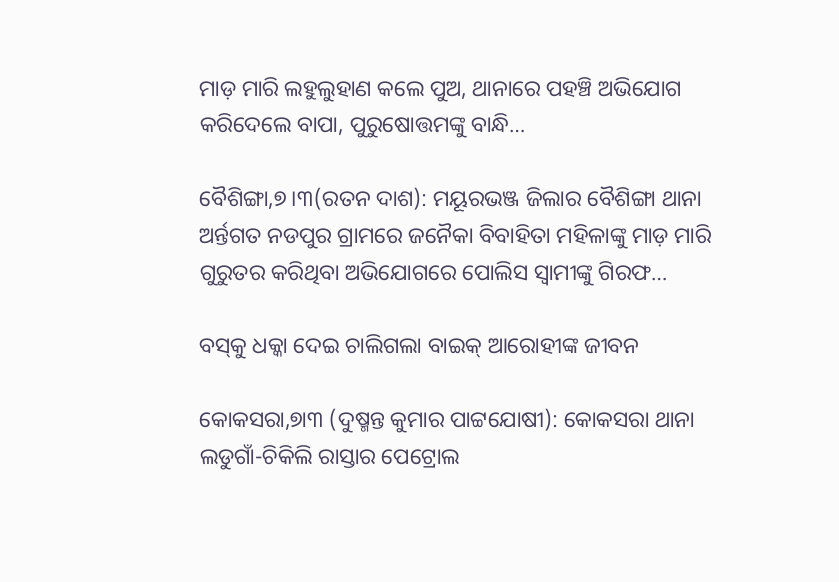ମାଡ଼ ମାରି ଲହୁଲୁହାଣ କଲେ ପୁଅ, ଥାନାରେ ପହଞ୍ଚି ଅଭିଯୋଗ କରିଦେଲେ ବାପା, ପୁରୁଷୋତ୍ତମଙ୍କୁ ବାନ୍ଧି…

ବୈଶିଙ୍ଗା,୭।୩(ରତନ ଦାଶ): ମୟୂରଭଞ୍ଜ ଜିଲାର ବୈଶିଙ୍ଗା ଥାନା ଅର୍ନ୍ତଗତ ନଡପୁର ଗ୍ରାମରେ ଜନୈକା ବିବାହିତା ମହିଳାଙ୍କୁ ମାଡ଼ ମାରି ଗୁରୁତର କରିଥିବା ଅଭିଯୋଗରେ ପୋଲିସ ସ୍ବାମୀଙ୍କୁ ଗିରଫ…

ବସ୍‌କୁ ଧକ୍କା ଦେଇ ଚାଲିଗଲା ବାଇକ୍‌ ଆରୋହୀଙ୍କ ଜୀବନ

କୋକସରା,୭ା୩ (ଦୁଷ୍ମନ୍ତ କୁମାର ପାଟ୍ଟଯୋଷୀ): କୋକସରା ଥାନା ଲଡୁଗାଁ-ଚିକିଲି ରାସ୍ତାର ପେଟ୍ରୋଲ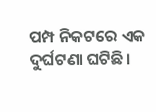ପମ୍ପ ନିକଟରେ ଏକ ଦୁର୍ଘଟଣା ଘଟିଛି।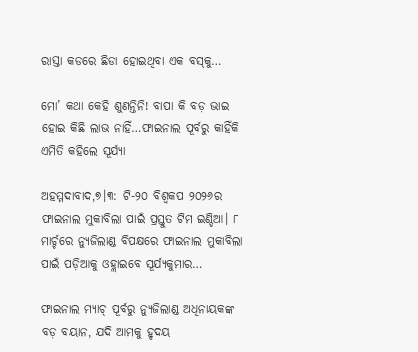ରାସ୍ତା କଡରେ ଛିଡା ହୋଇଥିବା ଏକ ବସ୍‌କୁ…

ମୋ’ କଥା କେହି ଶୁଣନ୍ତିନି! ବାପା କି ବଡ଼ ଭାଇ ହୋଇ କିଛି ଲାଭ ନାହିଁ…ଫାଇନାଲ ପୂର୍ବରୁ କାହିଁକି ଏମିତି କହିଲେ ସୂର୍ଯ୍ୟା

ଅହମ୍ମଦାବାଦ,୭।୩: ଟି-୨୦ ବିଶ୍ୱକପ ୨୦୨୬ର ଫାଇନାଲ ମୁକାବିଲା ପାଇଁ ପ୍ରସ୍ତୁତ ଟିମ ଇଣ୍ଡିଆ। ୮ ମାର୍ଚ୍ଚରେ ନ୍ୟୁଜିଲାଣ୍ଡ ବିପକ୍ଷରେ ଫାଇନାଲ ମୁକାବିଲା ପାଇଁ ପଡ଼ିଆକୁ ଓହ୍ଲାଇବେ ସୂର୍ଯ୍ୟକୁମାର…

ଫାଇନାଲ ମ୍ୟାଚ୍‌ ପୂର୍ବରୁ ନ୍ୟୁଜିଲାଣ୍ଡ ଅଧିନାୟକଙ୍କ ବଡ଼ ବୟାନ, ଯଦି ଆମକୁ ହୃଦୟ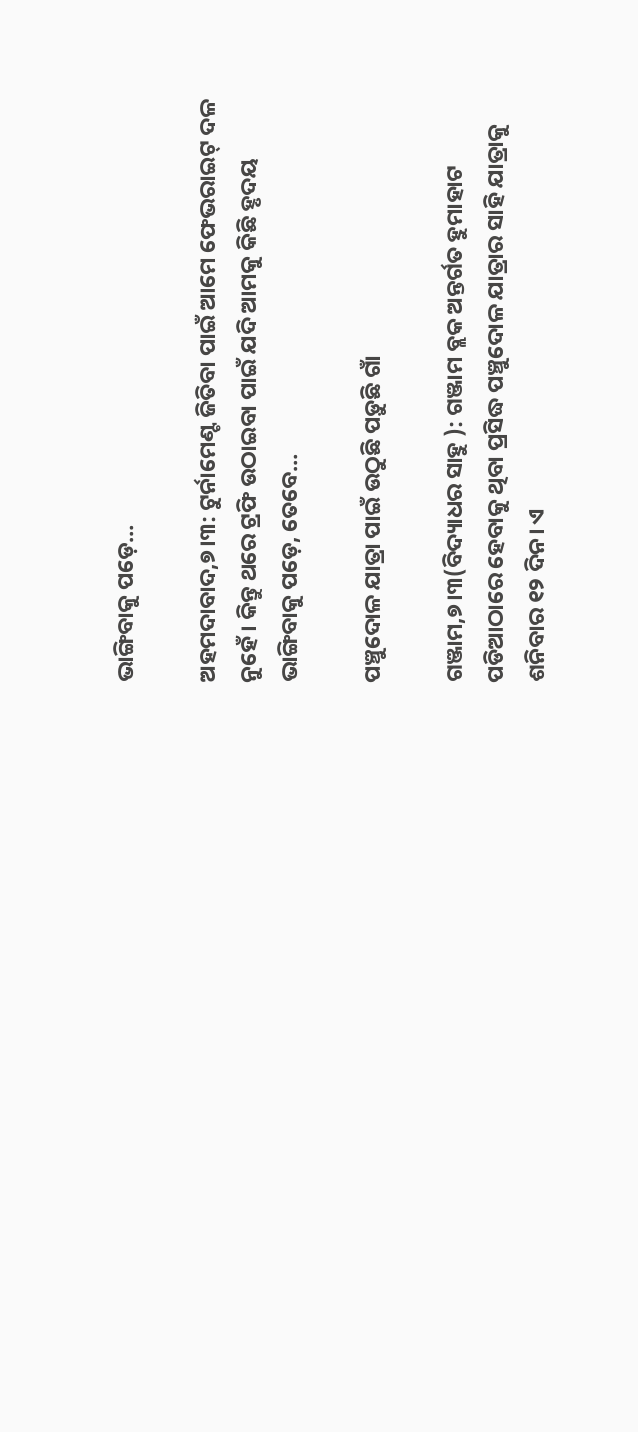ଭାଙ୍ଗିବାକୁ ପଡ଼େ…

ଅହମଦାବାଦ,୭।୩: ଟୁର୍ନାମେଣ୍ଟ ଜିତିବା ପାଇଁ ଆମେ ଫେଭରାଇଟ୍‌ ଦଳ ନୁହେଁ। କିନ୍ତୁ ଥରେ ଟ୍ରଫି ଉଠାଇବା ପାଇଁ ଯଦି ଆମକୁ କିଛି ହୃଦୟ ଭାଙ୍ଗିବାକୁ ପଡ଼େ, ତେବେ…

ପଞ୍ଚୁଦୋଳ ଯାତ୍ରା ପାଇଁ ଉଠୁଛି ପଡ଼ୁଛି ଗାଁ

ଗଞ୍ଜାମ,୭।୩(ବିଦ୍ୟାଧର ସାହୁ ): ଗଞ୍ଜାମ ବ୍ଲକ ଅନ୍ତର୍ଗତ ହୁମାହାଟ ପଡିଆଠାରେ ହେବାକୁ ଥିବା ପ୍ରସିଦ୍ଧ ପଞ୍ଚୁଦୋଳ ଯାତ୍ରାର ସାହି ଯାତ୍ରାକୁ ଶନିବାର ୧୨ ଦିନ। ଏ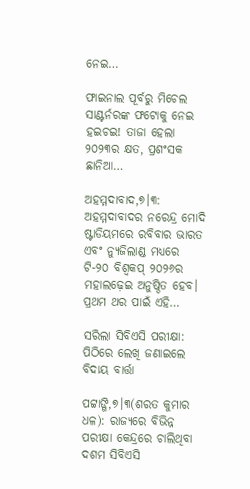ନେଇ…

ଫାଇନାଲ ପୂର୍ବରୁ ମିଚେଲ ସାଣ୍ଟର୍ନରଙ୍କ ଫଟୋକୁ ନେଇ ହଇଚଇ! ତାଜା ହେଲା ୨୦୨୩ର କ୍ଷତ, ପ୍ରଶଂସକ ଛାନିଆ…

ଅହମ୍ମଦାବାଦ,୭।୩: ଅହମ୍ମଦାବାଦର ନରେନ୍ଦ୍ର ମୋଦି ଷ୍ଟାଡିୟମରେ ରବିବାର ଭାରତ ଏବଂ ନ୍ୟୁଜିଲାଣ୍ଡ ମଧ୍ୟରେ ଟି-୨୦ ବିଶ୍ୱକପ୍‌ ୨୦୨୬ର ମହାଲଢ଼େଇ ଅନୁଷ୍ଠିତ ହେବ। ପ୍ରଥମ ଥର ପାଇଁ ଏହି…

ସରିଲା ସିବିଏସି ପରୀକ୍ଷା: ପିଠିରେ ଲେଖି ଜଣାଇଲେ ବିଦାୟ ବାର୍ତ୍ତା

ପଟ୍ଟାଙ୍ଗି,୭।୩(ଶରତ କୁମାର ଧଳ): ରାଜ୍ୟରେ ବିଭିନ୍ନ ପରୀକ୍ଷା କେନ୍ଦ୍ରରେ ଚାଲିଥିବା ଦଶମ ସିବିଏସି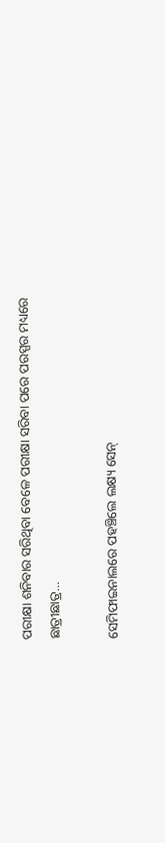ପରୀକ୍ଷା ଶନିବାର ସରିଥିବା ବେଳେ ପରୀକ୍ଷା ସରିବା ପରେ ପରସ୍ପର ମଧ୍ୟରେ ଛାତ୍ରୀଛାତ୍ର…

ସେମିଫାଇନାଲରେ ପହଞ୍ଚିଲେ ଲକ୍ଷ୍ୟ ସେନ୍‌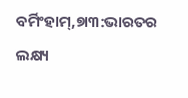ବର୍ମିଂହାମ୍‌,୭ା୩:ଭାରତର ଲକ୍ଷ୍ୟ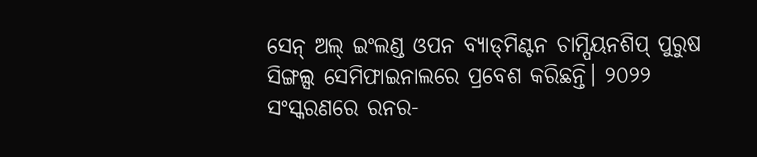ସେନ୍‌ ଅଲ୍‌ ଇଂଲଣ୍ଡ ଓପନ ବ୍ୟାଡ୍‌ମିଣ୍ଟନ ଚାମ୍ପିୟନଶିପ୍‌ ପୁରୁଷ ସିଙ୍ଗଲ୍ସ ସେମିଫାଇନାଲରେ ପ୍ରବେଶ କରିଛନ୍ତି। ୨୦୨୨ ସଂସ୍କରଣରେ ରନର-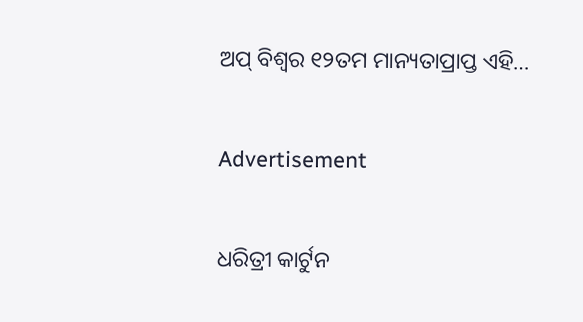ଅପ୍‌ ବିଶ୍ୱର ୧୨ତମ ମାନ୍ୟତାପ୍ରାପ୍ତ ଏହି…

Advertisement

ଧରିତ୍ରୀ କାର୍ଟୁନ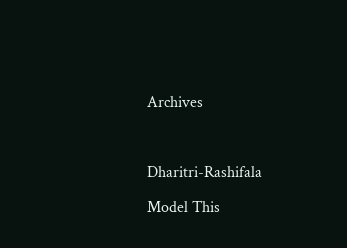Archives



Dharitri-Rashifala

Model This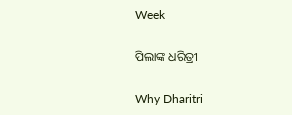Week

ପିଲାଙ୍କ ଧରିତ୍ରୀ

Why Dharitri